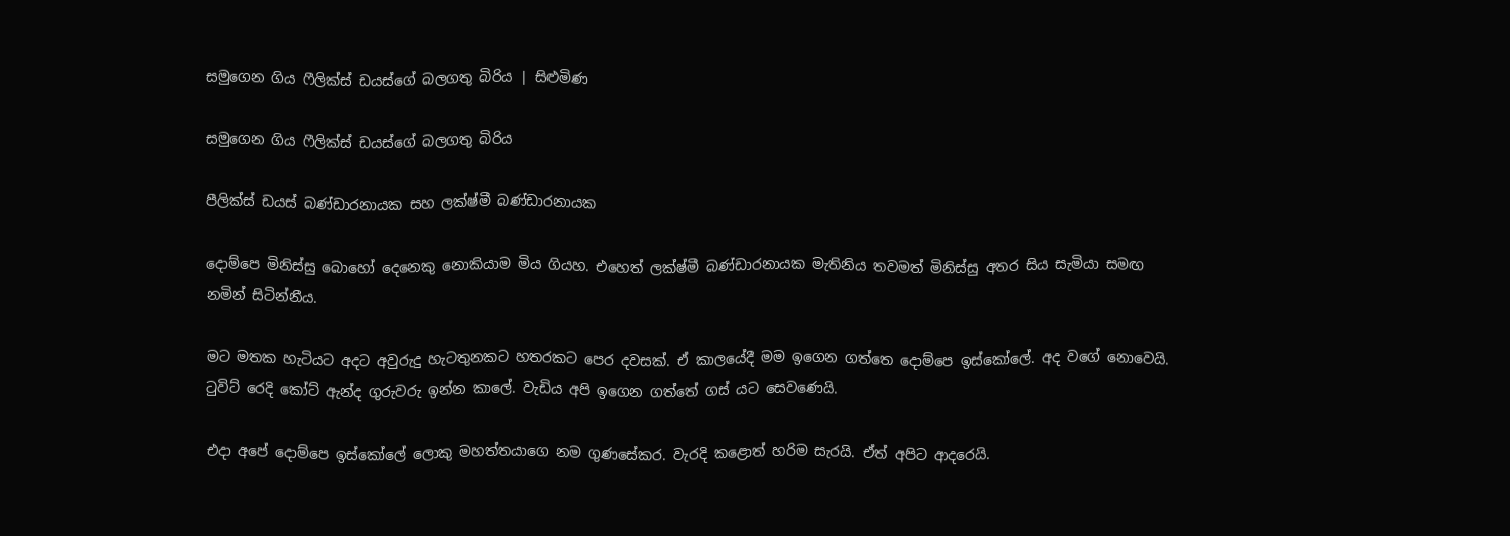සමුගෙන ගිය ෆීලික්ස් ඩයස්ගේ බලගතු බිරිය | සිළුමිණ

සමුගෙන ගිය ෆීලික්ස් ඩයස්ගේ බලගතු බිරිය

පීලික්ස් ඩයස් බණ්ඩාරනායක සහ ලක්ෂ්මී බණ්ඩාරනායක

දොම්පෙ මිනිස්සු බොහෝ දෙනෙකු නොකියාම මිය ගියහ. එහෙත් ලක්ෂ්මී බණ්ඩාරනායක මැතිනිය තවමත් මිනිස්සු අතර සිය සැමියා සමඟ නමින් සිටින්නීය.

මට මතක හැටියට අදට අවුරුදු හැටතුනකට හතරකට පෙර දවසක්. ඒ කාලයේදී මම ඉගෙන ගත්තෙ දොම්පෙ ඉස්කෝලේ. අද වගේ නොවෙයි. ටුවිට් රෙදි කෝට් ඇන්ද ගුරුවරු ඉන්න කාලේ. වැඩිය අපි ඉගෙන ගත්තේ ගස් යට සෙවණෙයි.

එදා අපේ දොම්පෙ ඉස්කෝලේ ලොකු මහත්තයාගෙ නම ගුණසේකර. වැරදි කළොත් හරිම සැරයි. ඒත් අපිට ආදරෙයි.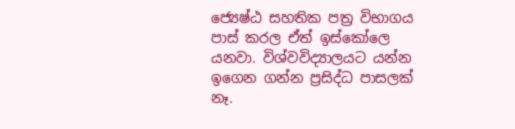ජ්‍යෙෂ්ඨ සහතික පත්‍ර විභාගය පාස් කරල ඒත් ඉස්කෝලෙ යනවා. විශ්වවිද්‍යාලයට යන්න ඉගෙන ගන්න ප්‍රසිද්ධ පාසලක් නෑ.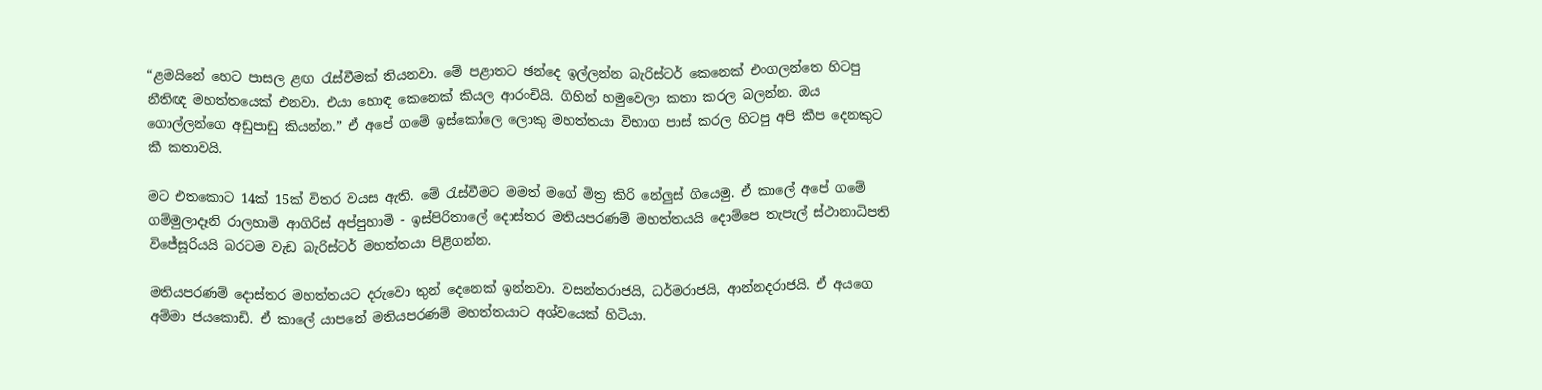“ළමයිනේ හෙට පාසල ළඟ රැස්වීමක් තියනවා. මේ පළාතට ඡන්දෙ ඉල්ලන්න බැරිස්ටර් කෙනෙක් එංගලන්තෙ හිටපු නීතිඥ මහත්තයෙක් එනවා. එයා හොඳ කෙනෙක් කියල ආරංචියි. ගිහින් හමුවෙලා කතා කරල බලන්න. ඔය ගොල්ලන්ගෙ අඩුපාඩු කියන්න.” ඒ අපේ ගමේ ඉස්කෝලෙ ලොකු මහත්තයා විභාග පාස් කරල හිටපු අපි කීප දෙනකුට කී කතාවයි.

මට එතකොට 14ක් 15ක් විතර වයස ඇති. මේ රැස්වීමට මමත් මගේ මිත්‍ර කිරි නේලුස් ගියෙමු. ඒ කාලේ අපේ ගමේ ගම්මුලාදෑනි රාලහාමි ආගිරිස් අප්පුහාමි - ඉස්පිරිතාලේ දොස්තර මතියපරණම් මහත්තයයි දොම්පෙ තැපැල් ස්ථානාධිපති විජේසූරියයි බරටම වැඩ බැරිස්ටර් මහත්තයා පිළිගන්න.

මතියපරණම් දොස්තර මහත්තයට දරුවො තුන් දෙනෙක් ඉන්නවා. වසන්තරාජයි, ධර්මරාජයි, ආන්නදරාජයි. ඒ අයගෙ අම්මා ජයකොඩි. ඒ කාලේ යාපනේ මතියපරණම් මහත්තයාට අශ්වයෙක් හිටියා.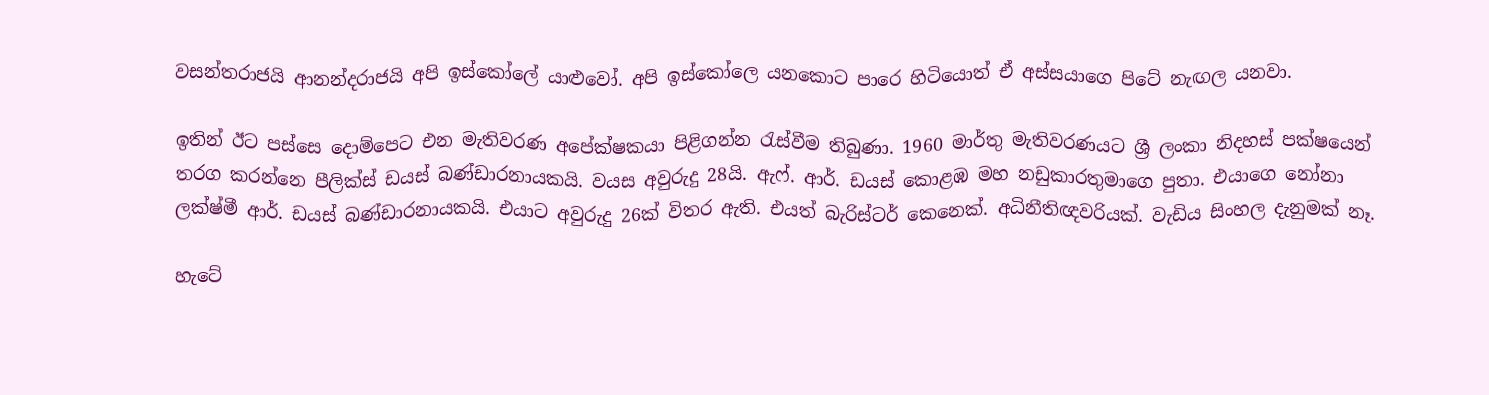වසන්තරාජයි ආනන්දරාජයි අපි ඉස්කෝලේ යාළුවෝ. අපි ඉස්කෝලෙ යනකොට පාරෙ හිටියොත් ඒ අස්සයාගෙ පිටේ නැඟල යනවා.

ඉතින් ඊට පස්සෙ දොම්පෙට එන මැතිවරණ අපේක්ෂකයා පිළිගන්න රැස්වීම තිබුණා. 1960 මාර්තු මැතිවරණයට ශ්‍රී ලංකා නිදහස් පක්ෂයෙන් තරග කරන්නෙ පීලික්ස් ඩයස් බණ්ඩාරනායකයි. වයස අවුරුදු 28යි. ඇෆ්. ආර්. ඩයස් කොළඹ මහ නඩුකාරතුමාගෙ පුතා. එයාගෙ නෝනා ලක්ෂ්මී ආර්. ඩයස් බණ්ඩාරනායකයි. එයාට අවුරුදු 26ක් විතර ඇති. එයත් බැරිස්ටර් කෙනෙක්. අධිනීතිඥවරියක්. වැඩිය සිංහල දැනුමක් නෑ.

හැටේ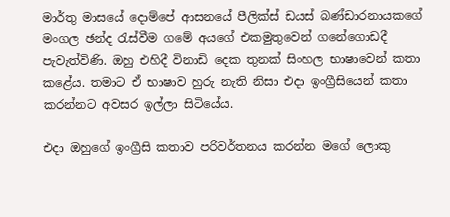මාර්තු මාසයේ දොම්පේ ආසනයේ පීලික්ස් ඩයස් බණ්ඩාරනායකගේ මංගල ඡන්ද රැස්වීම ගමේ අයගේ එකමුතුවෙන් ගනේගොඩදී පැවැත්විණි. ඔහු එහිදී විනාඩි දෙක තුනක් සිංහල භාෂාවෙන් කතා කළේය. තමාට ඒ භාෂාව හුරු නැති නිසා එදා ඉංග්‍රීසියෙන් කතා කරන්නට අවසර ඉල්ලා සිටියේය.

එදා ඔහුගේ ඉංග්‍රීසි කතාව පරිවර්තනය කරන්න මගේ ලොකු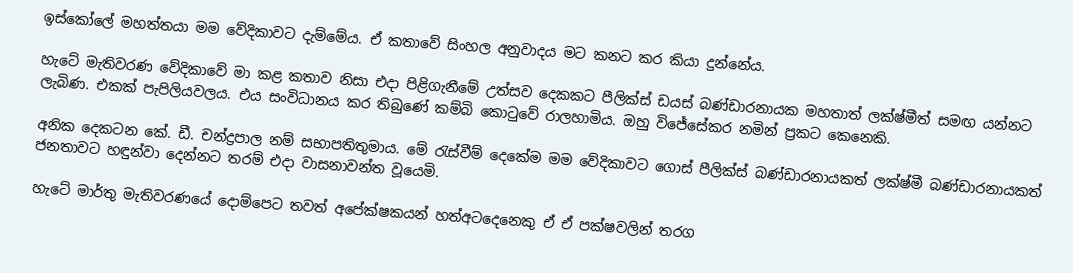ඉස්කෝලේ මහත්තයා මම වේදිකාවට දැම්මේය. ඒ කතාවේ සිංහල අනුවාදය මට කනට කර කියා දුන්නේය.

හැටේ මැතිවරණ වේදිකාවේ මා කළ කතාව නිසා එදා පිළිගැනීමේ උත්සව දෙකකට පීලික්ස් ඩයස් බණ්ඩාරනායක මහතාත් ලක්ෂ්මීත් සමඟ යන්නට ලැබිණ. එකක් පැපිලියවලය. එය සංවිධානය කර තිබුණේ කම්බි කොටුවේ රාලහාමිය. ඔහු විජේසේකර නමින් ප්‍රකට කෙනෙකි.

අනික දෙකටන කේ. ඩී. චන්ද්‍රපාල නම් සභාපතිතුමාය. මේ රැස්වීම් දෙකේම මම වේදිකාවට ගොස් පීලික්ස් බණ්ඩාරනායකත් ලක්ෂ්මී බණ්ඩාරනායකත් ජනතාවට හඳුන්වා දෙන්නට තරම් එදා වාසනාවන්ත වූයෙමි.

හැටේ මාර්තු මැතිවරණයේ දොම්පෙට තවත් අපේක්ෂකයන් හත්අටදෙනෙකු ඒ ඒ පක්ෂවලින් තරග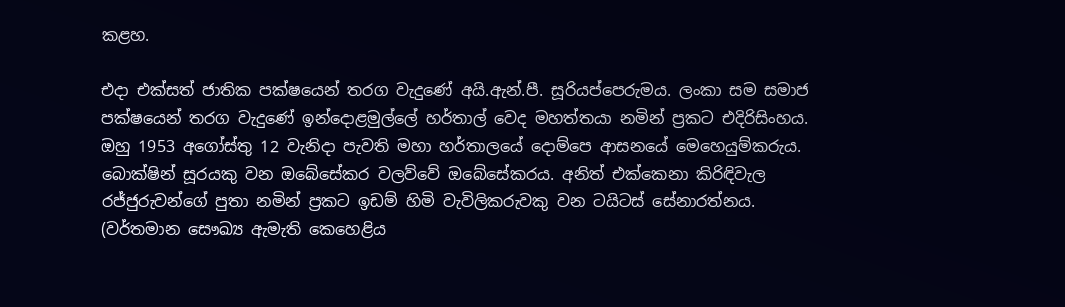කළහ.

එදා එක්සත් ජාතික පක්ෂයෙන් තරග වැදුණේ අයි.ඇන්.පී. සූරියප්පෙරුමය. ලංකා සම සමාජ පක්ෂයෙන් තරග වැදුණේ ඉන්දොළමුල්ලේ හර්තාල් වෙද මහත්තයා නමින් ප්‍රකට එදිරිසිංහය. ඔහු 1953 අගෝස්තු 12 වැනිදා පැවති මහා හර්තාලයේ දොම්පෙ ආසනයේ මෙහෙයුම්කරුය. බොක්ෂින් සූරයකු වන ඔබේසේකර වලව්වේ ඔබේසේකරය. අනිත් එක්කෙනා කිරිඳිවැල රජ්ජුරුවන්ගේ පුතා නමින් ප්‍රකට ඉඩම් හිමි වැවිලිකරුවකු වන ටයිටස් සේනාරත්නය. (වර්තමාන සෞඛ්‍ය ඇමැති කෙහෙළිය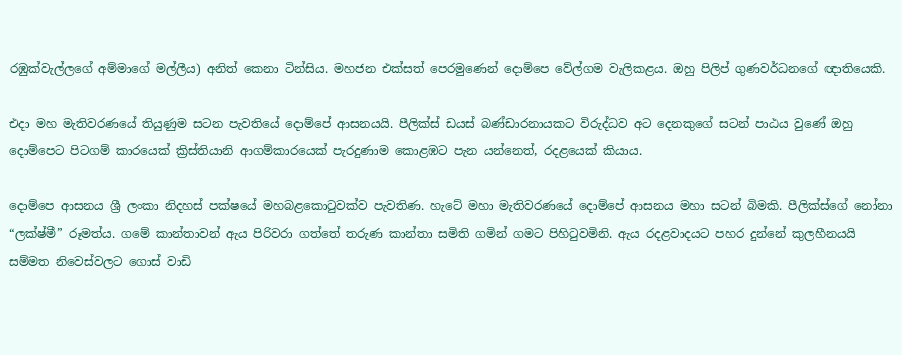රඹුක්වැල්ලගේ අම්මාගේ මල්ලීය) අනිත් කෙනා ටින්සිය. මහජන එක්සත් පෙරමුණෙන් දොම්පෙ වේල්ගම වැලිකළය. ඔහු පිලිප් ගුණවර්ධනගේ ඥාතියෙකි.

එදා මහ මැතිවරණයේ තියුණුම සටන පැවතියේ දොම්පේ ආසනයයි. පීලික්ස් ඩයස් බණ්ඩාරනායකට විරුද්ධව අට දෙනකුගේ සටන් පාඨය වුණේ ඔහු දොම්පෙට පිටගම් කාරයෙක් ක්‍රිස්තියානි ආගම්කාරයෙක් පැරදුණාම කොළඹට පැන යන්නෙත්, රදළයෙක් කියාය.

දොම්පෙ ආසනය ශ්‍රී ලංකා නිදහස් පක්ෂයේ මහබළකොටුවක්ව පැවතිණ. හැටේ මහා මැතිවරණයේ දොම්පේ ආසනය මහා සටන් බිමකි. පීලික්ස්ගේ නෝනා “ලක්ෂ්මී” රූමත්ය. ගමේ කාන්තාවන් ඇය පිරිවරා ගත්තේ තරුණ කාන්තා සමිති ගමින් ගමට පිහිටුවමිනි. ඇය රදළවාදයට පහර දුන්නේ කුලහීනයයි සම්මත නිවෙස්වලට ගොස් වාඩි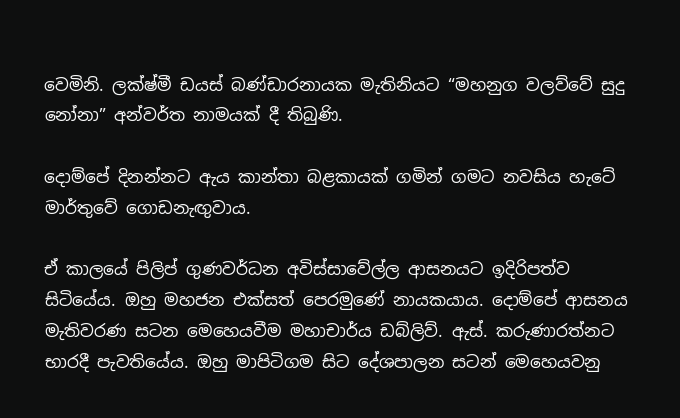වෙමිනි. ලක්ෂ්මී ඩයස් බණ්ඩාරනායක මැතිනියට “මහනුග වලව්වේ සුදු නෝනා” අන්වර්ත නාමයක් දී තිබුණි.

දොම්පේ දිනන්නට ඇය කාන්තා බළකායක් ගමින් ගමට නවසිය හැටේ මාර්තුවේ ගොඩනැඟුවාය.

ඒ කාලයේ පිලිප් ගුණවර්ධන අවිස්සාවේල්ල ආසනයට ඉදිරිපත්ව සිටියේය. ඔහු මහජන එක්සත් පෙරමුණේ නායකයාය. දොම්පේ ආසනය මැතිවරණ සටන මෙහෙයවීම මහාචාර්ය ඩබ්ලිව්. ඇස්. කරුණාරත්නට භාරදී පැවතියේය. ඔහු මාපිටිගම සිට දේශපාලන සටන් මෙහෙයවනු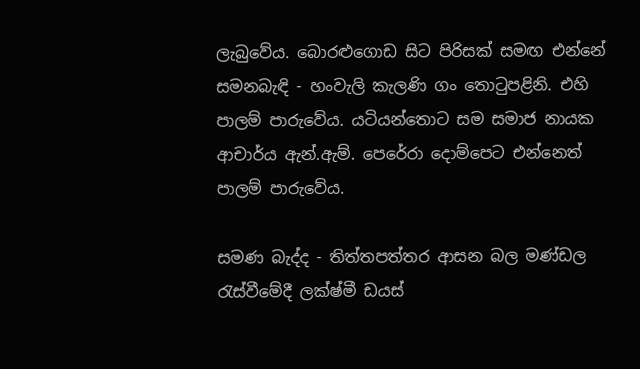ලැබුවේය. බොරළුගොඩ සිට පිරිසක් සමඟ එන්නේ සමනබැඳි - හංවැලි කැලණි ගං තොටුපළිනි. එහි පාලම් පාරුවේය. යටියන්තොට සම සමාජ නායක ආචාර්ය ඇන්.ඇම්. පෙරේරා දොම්පෙට එන්නෙත් පාලම් පාරුවේය.

සමණ බැද්ද - තිත්තපත්තර ආසන බල මණ්ඩල රැස්වීමේදී ලක්ෂ්මී ඩයස්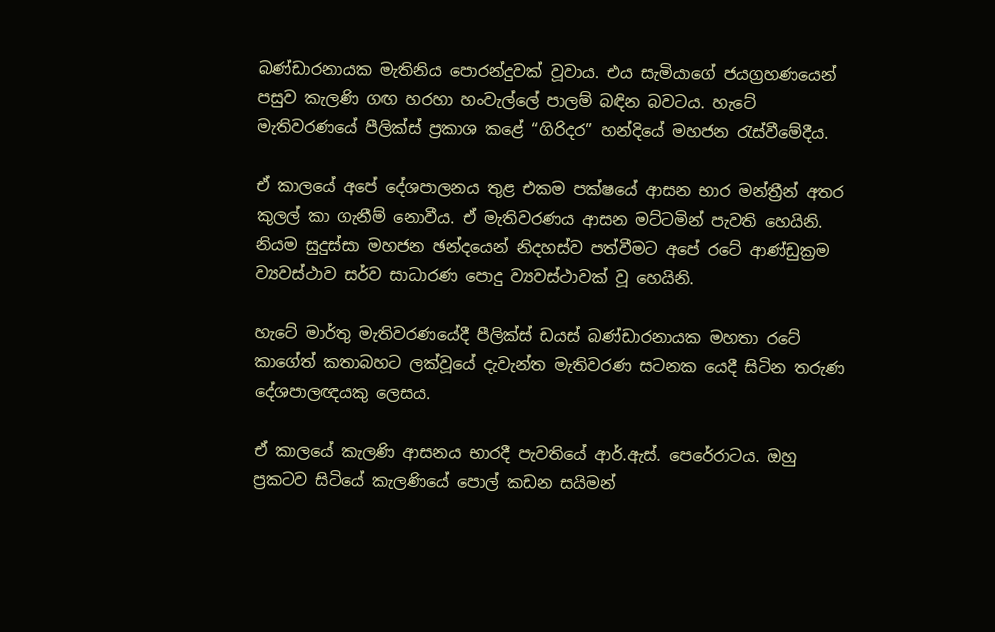බණ්ඩාරනායක මැතිනිය පොරන්දුවක් වූවාය. එය සැමියාගේ ජයග්‍රහණයෙන් පසුව කැලණි ගඟ හරහා හංවැල්ලේ පාලම් බඳින බවටය. හැටේ මැතිවරණයේ පීලික්ස් ප්‍රකාශ කළේ “ගිරිදර” හන්දියේ මහජන රැස්වීමේදීය.

ඒ කාලයේ අපේ දේශපාලනය තුළ එකම පක්ෂයේ ආසන භාර මන්ත්‍රීන් අතර කුලල් කා ගැනීම් නොවීය. ඒ මැතිවරණය ආසන මට්ටමින් පැවති හෙයිනි. නියම සුදුස්සා මහජන ඡන්දයෙන් නිදහස්ව පත්වීමට අපේ රටේ ආණ්ඩුක්‍රම ව්‍යවස්ථාව සර්ව සාධාරණ පොදු ව්‍යවස්ථාවක් වූ හෙයිනි.

හැටේ මාර්තු මැතිවරණයේදී පීලික්ස් ඩයස් බණ්ඩාරනායක මහතා රටේ කාගේත් කතාබහට ලක්වූයේ දැවැන්ත මැතිවරණ සටනක යෙදී සිටින තරුණ දේශපාලඥයකු ලෙසය.

ඒ කාලයේ කැලණි ආසනය භාරදී පැවතියේ ආර්.ඇස්. පෙරේරාටය. ඔහු ප්‍රකටව සිටියේ කැලණියේ පොල් කඩන සයිමන්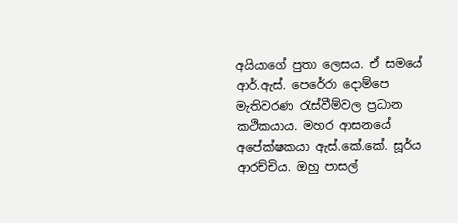අයියාගේ පුතා ලෙසය. ඒ සමයේ ආර්.ඇස්. පෙරේරා දොම්පෙ මැතිවරණ රැස්වීම්වල ප්‍රධාන කථිකයාය. මහර ආසනයේ අපේක්ෂකයා ඇස්.කේ.කේ. සූර්ය ආරච්චිය. ඔහු පාසල්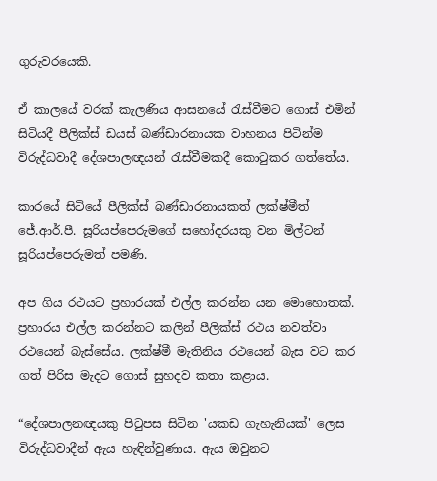ගුරුවරයෙකි.

ඒ කාලයේ වරක් කැලණිය ආසනයේ රැස්වීමට ගොස් එමින් සිටියදී පීලික්ස් ඩයස් බණ්ඩාරනායක වාහනය පිටින්ම විරුද්ධවාදී දේශපාලඥයන් රැස්වීමකදී කොටුකර ගත්තේය.

කාරයේ සිටියේ පීලික්ස් බණ්ඩාරනායකත් ලක්ෂ්මීත් ජේ.ආර්.පී. සූරියප්පෙරුමගේ සහෝදරයකු වන මිල්ටන් සූරියප්පෙරුමත් පමණි.

අප ගිය රථයට ප්‍රහාරයක් එල්ල කරන්න යන මොහොතක්. ප්‍රහාරය එල්ල කරන්නට කලින් පීලික්ස් රථය නවත්වා රථයෙන් බැස්සේය. ලක්ෂ්මී මැතිනිය රථයෙන් බැස වට කර ගත් පිරිස මැදට ගොස් සුහදව කතා කළාය.

“දේශපාලනඥයකු පිටුපස සිටින 'යකඩ ගැහැනියක්' ලෙස විරුද්ධවාදීන් ඇය හැඳින්වුණාය. ඇය ඔවුනට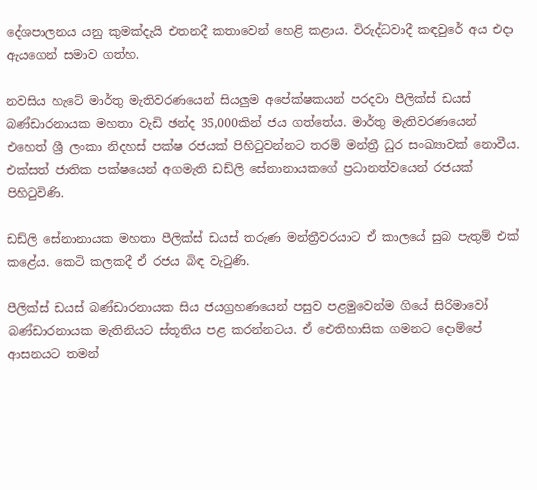දේශපාලනය යනු කුමක්දැයි එතනදී කතාවෙන් හෙළි කළාය. විරුද්ධවාදී කඳවුරේ අය එදා ඇයගෙන් සමාව ගත්හ.

නවසිය හැටේ මාර්තු මැතිවරණයෙන් සියලුම අපේක්ෂකයන් පරදවා පීලික්ස් ඩයස් බණ්ඩාරනායක මහතා වැඩි ඡන්ද 35,000කින් ජය ගත්තේය. මාර්තු මැතිවරණයෙන් එහෙත් ශ්‍රී ලංකා නිදහස් පක්ෂ රජයක් පිහිටුවන්නට තරම් මන්ත්‍රී ධුර සංඛ්‍යාවක් නොවීය. එක්සත් ජාතික පක්ෂයෙන් අගමැති ඩඩ්ලි සේනානායකගේ ප්‍රධානත්වයෙන් රජයක් පිහිටුවිණි.

ඩඩ්ලි සේනානායක මහතා පීලික්ස් ඩයස් තරුණ මන්ත්‍රීවරයාට ඒ කාලයේ සුබ පැතුම් එක් කළේය. කෙටි කලකදී ඒ රජය බිඳ වැටුණි.

පීලික්ස් ඩයස් බණ්ඩාරනායක සිය ජයග්‍රහණයෙන් පසුව පළමුවෙන්ම ගියේ සිරිමාවෝ බණ්ඩාරනායක මැතිනියට ස්තූතිය පළ කරන්නටය. ඒ ඓතිහාසික ගමනට දොම්පේ ආසනයට තමන්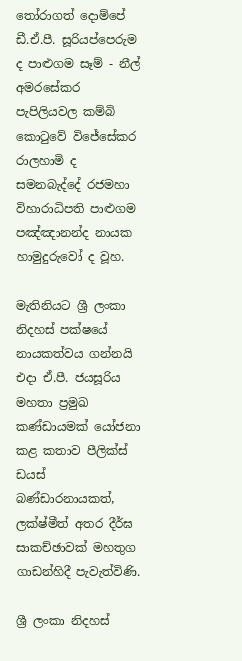තෝරාගත් දොම්පේ ඩී.ඒ.පී. සූරියප්පෙරුම ද පාළුගම සෑම් - නීල් අමරසේකර පැපිලියවල කම්බි කොටුවේ විජේසේකර රාලහාමි ද සමනබැද්දේ රජමහා විහාරාධිපති පාළුගම පඤ්ඤානන්ද නායක හාමුදුරුවෝ ද වූහ.

මැතිනියට ශ්‍රී ලංකා නිදහස් පක්ෂයේ නායකත්වය ගන්නයි එදා ඒ.පී. ජයසූරිය මහතා ප්‍රමුඛ කණ්ඩායමක් යෝජනා කළ කතාව පීලික්ස් ඩයස් බණ්ඩාරනායකත්, ලක්ෂ්මීත් අතර දීර්ඝ සාකච්ඡාවක් මහතුග ගාඩන්හිදී පැවැත්විණි.

ශ්‍රී ලංකා නිදහස්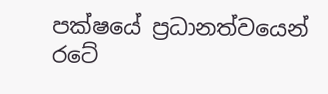පක්ෂයේ ප්‍රධානත්වයෙන් රටේ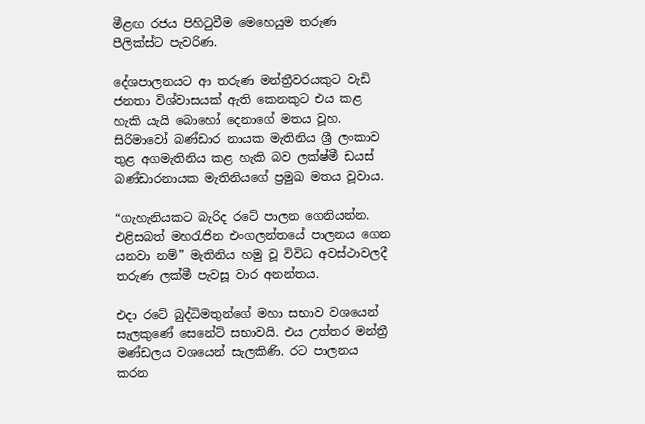මීළඟ රජය පිහිටුවීම මෙහෙයුම තරුණ පීලික්ස්ට පැවරිණ.

දේශපාලනයට ආ තරුණ මන්ත්‍රීවරයකුට වැඩි ජනතා විශ්වාසයක් ඇති කෙනකුට එය කළ හැකි යැයි බොහෝ දෙනාගේ මතය වූහ. සිරිමාවෝ බණ්ඩාර නායක මැතිනිය ශ්‍රී ලංකාව තුළ අගමැතිනිය කළ හැකි බව ලක්ෂ්මී ඩයස් බණ්ඩාරනායක මැතිනියගේ ප්‍රමුඛ මතය වූවාය.

“ගැහැනියකට බැරිද රටේ පාලන ගෙනියන්න. එළිසබත් මහරැජින එංගලන්තයේ පාලනය ගෙන යනවා නම්” මැතිනිය හමු වූ විවිධ අවස්ථාවලදී තරුණ ලක්මී පැවසූ වාර අනන්තය.

එදා රටේ බුද්ධිමතුන්ගේ මහා සභාව වශයෙන් සැලකුණේ සෙනේට් සභාවයි. එය උත්තර මන්ත්‍රී මණ්ඩලය වශයෙන් සැලකිණි. රට පාලනය කරන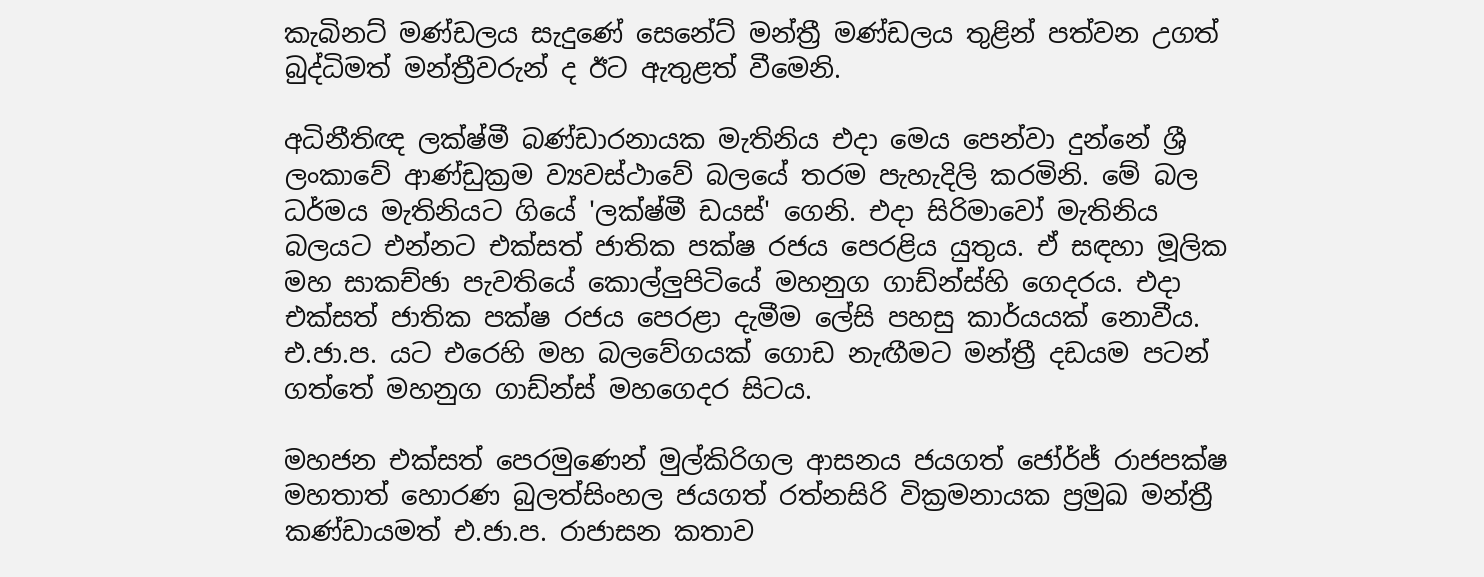කැබිනට් මණ්ඩලය සැදුණේ සෙනේට් මන්ත්‍රී මණ්ඩලය තුළින් පත්වන උගත් බුද්ධිමත් මන්ත්‍රීවරුන් ද ඊට ඇතුළත් වීමෙනි.

අධිනීතිඥ ලක්ෂ්මී බණ්ඩාරනායක මැතිනිය එදා මෙය පෙන්වා දුන්නේ ශ්‍රී ලංකාවේ ආණ්ඩුක්‍රම ව්‍යවස්ථාවේ බලයේ තරම පැහැදිලි කරමිනි. මේ බල ධර්මය මැතිනියට ගියේ 'ලක්ෂ්මී ඩයස්' ගෙනි. එදා සිරිමාවෝ මැතිනිය බලයට එන්නට එක්සත් ජාතික පක්ෂ රජය පෙරළිය යුතුය. ඒ සඳහා මූලික මහ සාකච්ඡා පැවතියේ කොල්ලුපිටියේ මහනුග ගාඩ්න්ස්හි ගෙදරය. එදා එක්සත් ජාතික පක්ෂ රජය පෙරළා දැමීම ලේසි පහසු කාර්යයක් නොවීය. එ.ජා.ප. යට එරෙහි මහ බලවේගයක් ගොඩ නැඟීමට මන්ත්‍රී දඩයම පටන් ගත්තේ මහනුග ගාඩ්න්ස් මහගෙදර සිටය.

මහජන එක්සත් පෙරමුණෙන් මුල්කිරිගල ආසනය ජයගත් ජෝර්ජ් රාජපක්ෂ මහතාත් හොරණ බුලත්සිංහල ජයගත් රත්නසිරි වික්‍රමනායක ප්‍රමුඛ මන්ත්‍රී කණ්ඩායමත් එ.ජා.ප. රාජාසන කතාව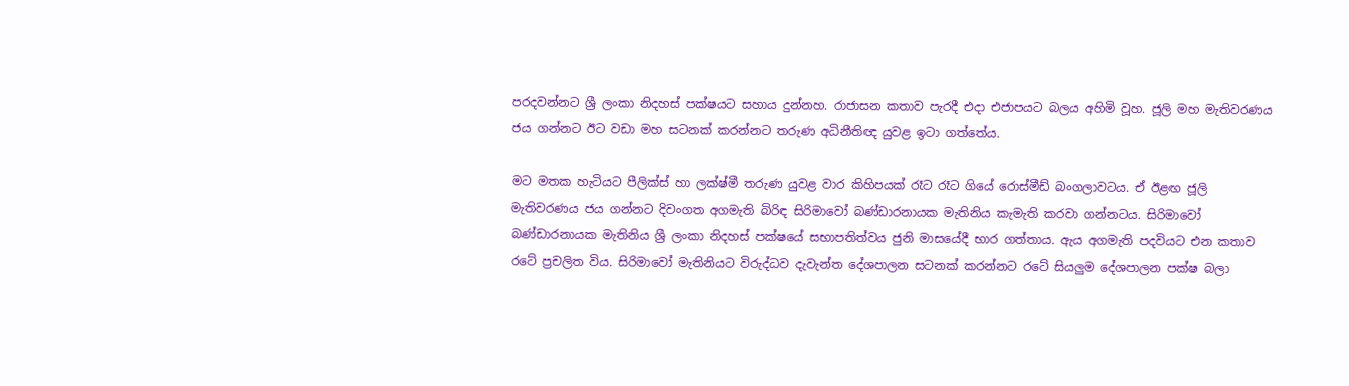පරදවන්නට ශ්‍රී ලංකා නිදහස් පක්ෂයට සහාය දුන්නහ. රාජාසන කතාව පැරදී එදා එජාපයට බලය අහිමි වූහ. ජූලි මහ මැතිවරණය ජය ගන්නට ඊට වඩා මහ සටනක් කරන්නට තරුණ අධිනීතිඥ යුවළ ඉටා ගත්තේය.

මට මතක හැටියට පීලික්ස් හා ලක්ෂ්මී තරුණ යුවළ වාර කිහිපයක් රෑට රෑට ගියේ රොස්මීඩ් බංගලාවටය. ඒ ඊළඟ ජූලි මැතිවරණය ජය ගන්නට දිවංගත අගමැති බිරිඳ සිරිමාවෝ බණ්ඩාරනායක මැතිනිය කැමැති කරවා ගන්නටය. සිරිමාවෝ බණ්ඩාරනායක මැතිනිය ශ්‍රී ලංකා නිදහස් පක්ෂයේ සභාපතිත්වය ජුනි මාසයේදී භාර ගත්තාය. ඇය අගමැති පදවියට එන කතාව රටේ ප්‍රචලිත විය. සිරිමාවෝ මැතිනියට විරුද්ධව දැවැන්ත දේශපාලන සටනක් කරන්නට රටේ සියලුම දේශපාලන පක්ෂ බලා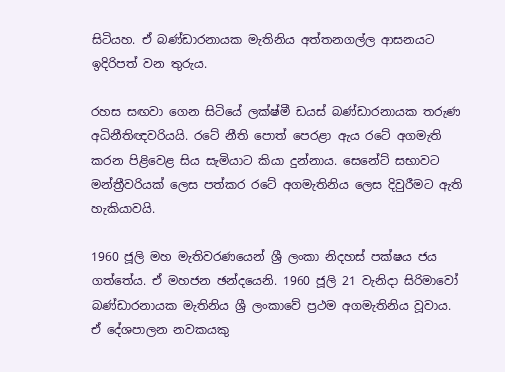සිටියහ. ඒ බණ්ඩාරනායක මැතිනිය අත්තනගල්ල ආසනයට ඉදිරිපත් වන තුරුය.

රහස සඟවා ගෙන සිටියේ ලක්ෂ්මී ඩයස් බණ්ඩාරනායක තරුණ අධිනීතිඥවරියයි. රටේ නීති පොත් පෙරළා ඇය රටේ අගමැති කරන පිළිවෙළ සිය සැමියාට කියා දුන්නාය. සෙනේට් සභාවට මන්ත්‍රීවරියක් ලෙස පත්කර රටේ අගමැතිනිය ලෙස දිවුරීමට ඇති හැකියාවයි.

1960 ජූලි මහ මැතිවරණයෙන් ශ්‍රී ලංකා නිදහස් පක්ෂය ජය ගත්තේය. ඒ මහජන ඡන්දයෙනි. 1960 ජූලි 21 වැනිදා සිරිමාවෝ බණ්ඩාරනායක මැතිනිය ශ්‍රී ලංකාවේ ප්‍රථම අගමැතිනිය වූවාය. ඒ දේශපාලන නවකයකු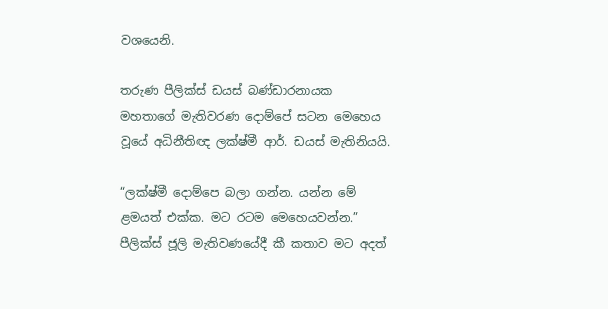වශයෙනි.

තරුණ පීලික්ස් ඩයස් බණ්ඩාරනායක මහතාගේ මැතිවරණ දොම්පේ සටන මෙහෙය වූයේ අධිනීතිඥ ලක්ෂ්මී ආර්. ඩයස් මැතිනියයි.

“ලක්ෂ්මී දොම්පෙ බලා ගන්න. යන්න මේ ළමයත් එක්ක. මට රටම මෙහෙයවන්න.” පීලික්ස් ජූලි මැතිවණයේදී කී කතාව මට අදත්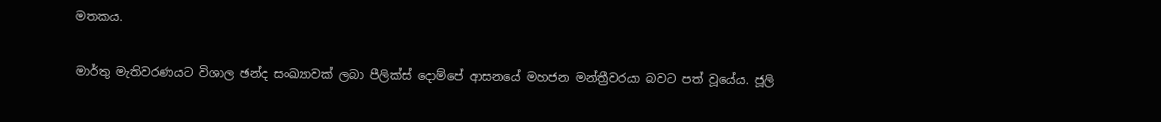මතකය.

මාර්තු මැතිවරණයට විශාල ඡන්ද සංඛ්‍යාවක් ලබා පීලික්ස් දොම්පේ ආසනයේ මහජන මන්ත්‍රීවරයා බවට පත් වූයේය. ජූලි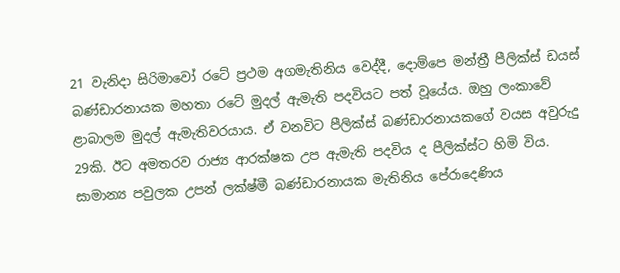21 වැනිදා සිරිමාවෝ රටේ ප්‍රථම අගමැතිනිය වෙද්දී, දොම්පෙ මන්ත්‍රී පීලික්ස් ඩයස් බණ්ඩාරනායක මහතා රටේ මුදල් ඇමැති පදවියට පත් වූයේය. ඔහු ලංකාවේ ළාබාලම මුදල් ඇමැතිවරයාය. ඒ වනවිට පීලික්ස් බණ්ඩාරනායකගේ වයස අවුරුදු 29කි. ඊට අමතරව රාජ්‍ය ආරක්ෂක උප ඇමැති පදවිය ද පීලික්ස්ට හිමි විය. සාමාන්‍ය පවුලක උපන් ලක්ෂ්මී බණ්ඩාරනායක මැතිනිය පේරාදෙණිය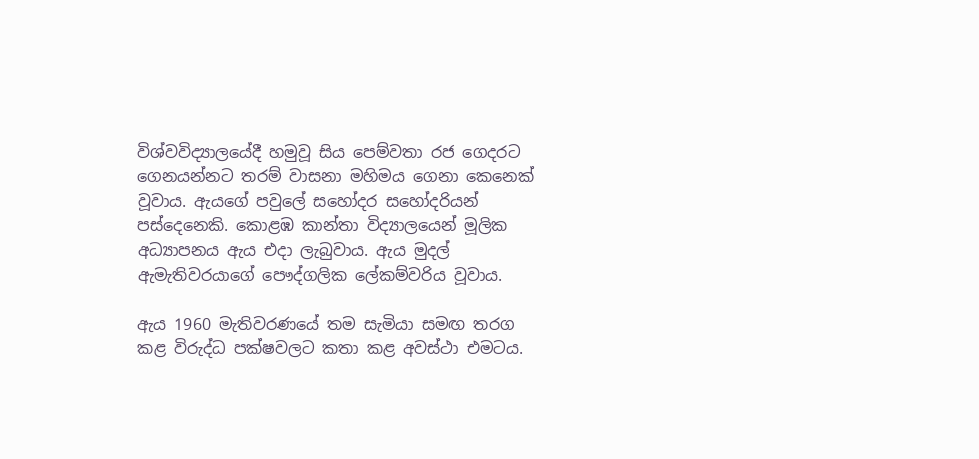විශ්වවිද්‍යාලයේදී හමුවූ සිය පෙම්වතා රජ ගෙදරට ගෙනයන්නට තරම් වාසනා මහිමය ගෙනා කෙනෙක් වූවාය. ඇයගේ පවුලේ සහෝදර සහෝදරියන් පස්දෙනෙකි. කොළඹ කාන්තා විද්‍යාලයෙන් මූලික අධ්‍යාපනය ඇය එදා ලැබුවාය. ඇය මුදල් ඇමැතිවරයාගේ පෞද්ගලික ලේකම්වරිය වූවාය.

ඇය 1960 මැතිවරණයේ තම සැමියා සමඟ තරග කළ විරුද්ධ පක්ෂවලට කතා කළ අවස්ථා එමටය.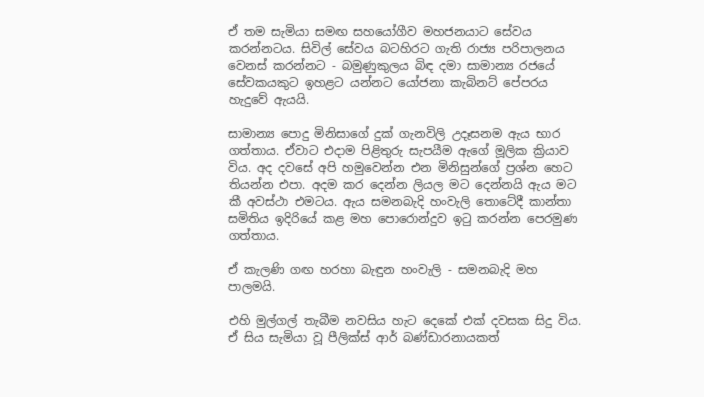ඒ තම සැමියා සමඟ සහයෝගීව මහජනයාට සේවය කරන්නටය. සිවිල් සේවය බටහිරට ගැති රාජ්‍ය පරිපාලනය වෙනස් කරන්නට - බමුණුකුලය බිඳ දමා සාමාන්‍ය රජයේ සේවකයකුට ඉහළට යන්නට යෝජනා කැබිනට් පේපරය හැදුවේ ඇයයි.

සාමාන්‍ය පොදු මිනිසාගේ දුක් ගැනවිලි උදෑසනම ඇය භාර ගත්තාය. ඒවාට එදාම පිළිතුරු සැපයීම ඇගේ මූලික ක්‍රියාව විය. අද දවසේ අපි හමුවෙන්න එන මිනිසුන්ගේ ප්‍රශ්න හෙට තියන්න එපා. අදම කර දෙන්න ලියල මට දෙන්නයි ඇය මට කී අවස්ථා එමටය. ඇය සමනබැදි හංවැලි තොටේදී කාන්තා සමිතිය ඉදිරියේ කළ මහ පොරොන්දුව ඉටු කරන්න පෙරමුණ ගත්තාය.

ඒ කැලණි ගඟ හරහා බැඳුන හංවැලි - සමනබැදි මහ පාලමයි.

එහි මුල්ගල් තැබීම නවසිය හැට දෙකේ එක් දවසක සිදු විය. ඒ සිය සැමියා වූ පීලික්ස් ආර් බණ්ඩාරනායකත්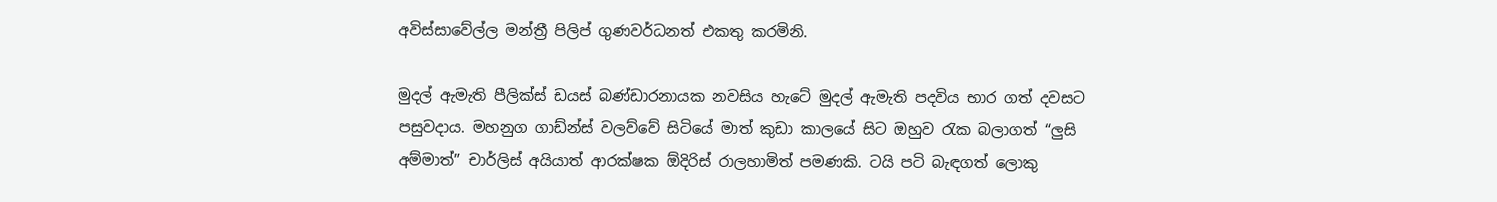අවිස්සාවේල්ල මන්ත්‍රී පිලිප් ගුණවර්ධනත් එකතු කරමිනි.

මුදල් ඇමැති පීලික්ස් ඩයස් බණ්ඩාරනායක නවසිය හැටේ මුදල් ඇමැති පදවිය භාර ගත් දවසට පසුවදාය. මහනුග ගාඩ්න්ස් වලව්වේ සිටියේ මාත් කුඩා කාලයේ සිට ඔහුව රැක බලාගත් “ලුසි අම්මාත්” චාර්ලිස් අයියාත් ආරක්ෂක ඕදිරිස් රාලහාමිත් පමණකි. ටයි පටි බැඳගත් ලොකු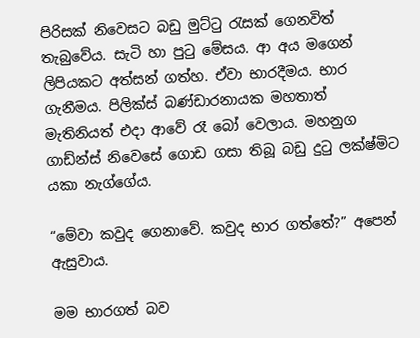පිරිසක් නිවෙසට බඩු මුට්ටු රැසක් ගෙනවිත් තැබුවේය. සැටි හා පුටු මේසය. ආ අය මගෙන් ලිපියකට අත්සන් ගත්හ. ඒවා භාරදීමය. භාර ගැනීමය. පිලික්ස් බණ්ඩාරනායක මහතාත් මැතිනියත් එදා ආවේ රෑ බෝ වෙලාය. මහනුග ගාඩ්න්ස් නිවෙසේ ගොඩ ගසා තිබූ බඩු දුටු ලක්ෂ්මිට යකා නැග්ගේය.

“මේවා කවුද ගෙනාවේ. කවුද භාර ගත්තේ?” අපෙන් ඇසුවාය.

මම භාරගත් බව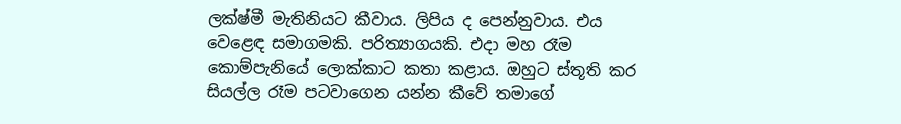ලක්ෂ්මී මැතිනියට කීවාය. ලිපිය ද පෙන්නුවාය. එය වෙළෙඳ සමාගමකි. පරිත්‍යාගයකි. එදා මහ රෑම කොම්පැනියේ ලොක්කාට කතා කළාය. ඔහුට ස්තූති කර සියල්ල රෑම පටවාගෙන යන්න කීවේ තමාගේ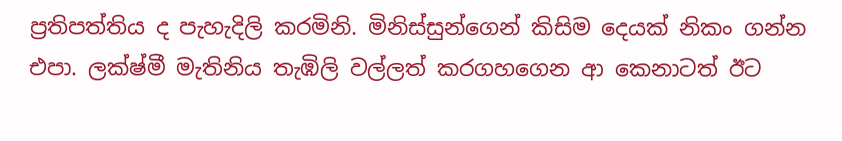ප්‍රතිපත්තිය ද පැහැදිලි කරමිනි. මිනිස්සුන්ගෙන් කිසිම දෙයක් නිකං ගන්න එපා. ලක්ෂ්මී මැතිනිය තැඹිලි වල්ලත් කරගහගෙන ආ කෙනාටත් ඊට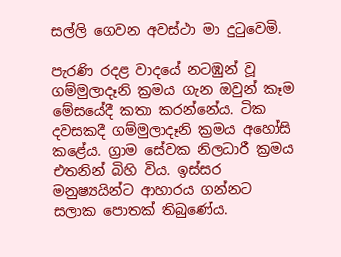සල්ලි ගෙවන අවස්ථා මා දුටුවෙමි.

පැරණි රදළ වාදයේ නටඹුන් වූ ගම්මුලාදෑනි ක්‍රමය ගැන ඔවුන් කෑම මේසයේදී කතා කරන්නේය. ටික දවසකදී ගම්මුලාදෑනි ක්‍රමය අහෝසි කළේය. ග්‍රාම සේවක නිලධාරී ක්‍රමය එතනින් බිහි විය. ඉස්සර මනුෂ්‍යයින්ට ආහාරය ගන්නට සලාක පොතක් තිබුණේය.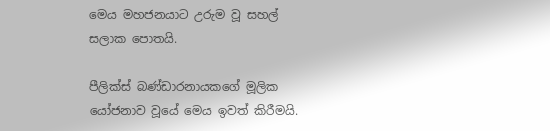මෙය මහජනයාට උරුම වූ සහල් සලාක පොතයි.

පීලික්ස් බණ්ඩාරනායකගේ මූලික යෝජනාව වූයේ මෙය ඉවත් කිරීමයි.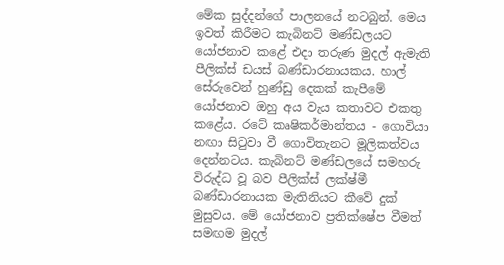මේක සුද්දන්ගේ පාලනයේ නටබුන්. මෙය ඉවත් කිරීමට කැබිනට් මණ්ඩලයට යෝජනාව කළේ එදා තරුණ මුදල් ඇමැති පීලික්ස් ඩයස් බණ්ඩාරනායකය. හාල් සේරුවෙන් හුණ්ඩු දෙකක් කැපීමේ යෝජනාව ඔහු අය වැය කතාවට එකතු කළේය. රටේ කෘෂිකර්මාන්තය - ගොවියා නඟා සිටුවා වී ගොවිතැනට මූලිකත්වය දෙන්නටය. කැබිනට් මණ්ඩලයේ සමහරු විරුද්ධ වූ බව පීලික්ස් ලක්ෂ්මී බණ්ඩාරනායක මැතිනියට කීවේ දුක් මුසුවය. මේ යෝජනාව ප්‍රතික්ෂේප වීමත් සමඟම මුදල්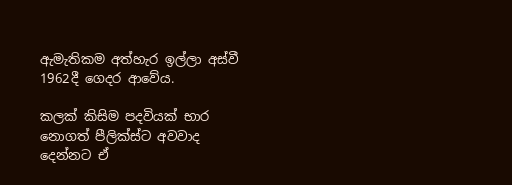ඇමැතිකම අත්හැර ඉල්ලා අස්වී 1962දී ගෙදර ආවේය.

කලක් කිසිම පදවියක් භාර නොගත් පීලික්ස්ට අවවාද දෙන්නට ඒ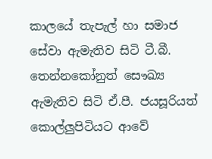කාලයේ තැපැල් හා සමාජ සේවා ඇමැතිව සිටි ටී.බී. තෙන්නකෝනුත් සෞඛ්‍ය ඇමැතිව සිටි ඒ.පී. ජයසූරියත් කොල්ලුපිටියට ආවේ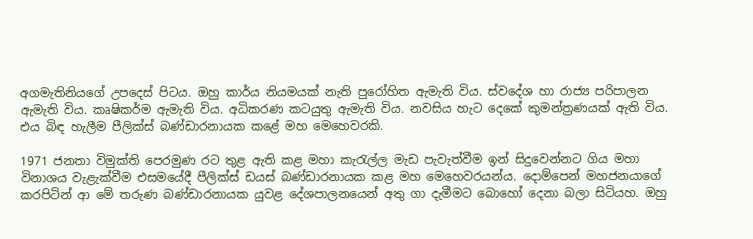අගමැතිනියගේ උපදෙස් පිටය. ඔහු කාර්ය නියමයක් නැති පුරෝහිත ඇමැති විය. ස්වදේශ හා රාජ්‍ය පරිපාලන ඇමැති විය. කෘෂිකර්ම ඇමැති විය. අධිකරණ කටයුතු ඇමැති විය. නවසිය හැට දෙකේ කුමන්ත්‍රණයක් ඇති විය. එය බිඳ හැලීම පීලික්ස් බණ්ඩාරනායක කළේ මහ මෙහෙවරකි.

1971 ජනතා විමුක්ති පෙරමුණ රට තුළ ඇති කළ මහා කැරැල්ල මැඩ පැවැත්වීම ඉන් සිදුවෙන්නට ගිය මහා විනාශය වැළැක්වීම එසමයේදී පීලික්ස් ඩයස් බණ්ඩාරනායක කළ මහ මෙහෙවරයන්ය. දොම්පෙන් මහජනයාගේ කරපිටින් ආ මේ තරුණ බණ්ඩාරනායක යුවළ දේශපාලනයෙන් අතු ගා දැමීමට බොහෝ දෙනා බලා සිටියහ. ඔහු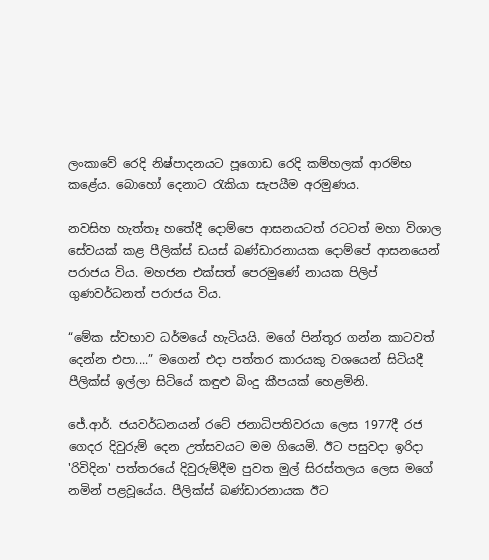ලංකාවේ රෙදි නිෂ්පාදනයට පූගොඩ රෙදි කම්හලක් ආරම්භ කළේය. බොහෝ දෙනාට රැකියා සැපයීම අරමුණය.

නවසිහ හැත්තෑ හතේදී දොම්පෙ ආසනයටත් රටටත් මහා විශාල සේවයක් කළ පීලික්ස් ඩයස් බණ්ඩාරනායක දොම්පේ ආසනයෙන් පරාජය විය. මහජන එක්සත් පෙරමුණේ නායක පිලිප් ගුණවර්ධනත් පරාජය විය.

“මේක ස්වභාව ධර්මයේ හැටියයි. මගේ පින්තූර ගන්න කාටවත් දෙන්න එපා....” මගෙන් එදා පත්තර කාරයකු වශයෙන් සිටියදී පීලික්ස් ඉල්ලා සිටියේ කඳුළු බිංදු කීපයක් හෙළමිනි.

ජේ.ආර්. ජයවර්ධනයන් රටේ ජනාධිපතිවරයා ලෙස 1977දී රජ ගෙදර දිවුරුම් දෙන උත්සවයට මම ගියෙමි. ඊට පසුවදා ඉරිදා 'රිවිදින' පත්තරයේ දිවුරුම්දීම පුවත මුල් සිරස්තලය ලෙස මගේ නමින් පළවූයේය. පීලික්ස් බණ්ඩාරනායක ඊට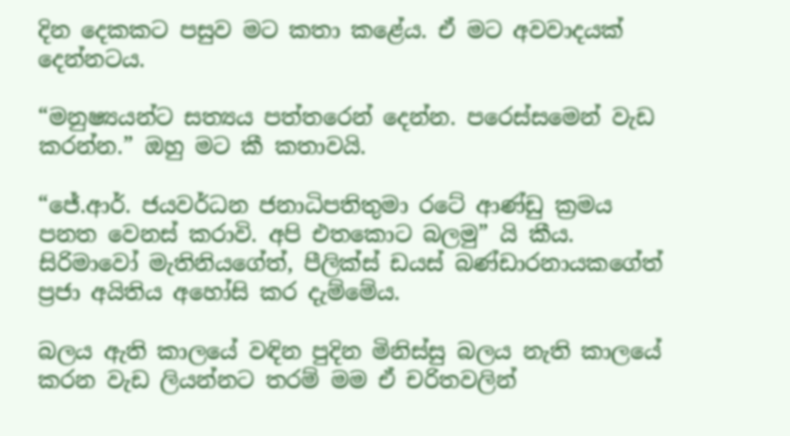දින දෙකකට පසුව මට කතා කළේය. ඒ මට අවවාදයක් දෙන්නටය.

“මනුෂ්‍යයන්ට සත්‍යය පත්තරෙන් දෙන්න. පරෙස්සමෙන් වැඩ කරන්න.” ඔහු මට කී කතාවයි.

“ජේ.ආර්. ජයවර්ධන ජනාධිපතිතුමා රටේ ආණ්ඩු ක්‍රමය පනත වෙනස් කරාවි. අපි එතකොට බලමු” යි කීය. සිරිමාවෝ මැතිනියගේත්, පීලික්ස් ඩයස් බණ්ඩාරනායකගේත් ප්‍රජා අයිතිය අහෝසි කර දැම්මේය.

බලය ඇති කාලයේ වඳින පුදින මිනිස්සු බලය නැති කාලයේ කරන වැඩ ලියන්නට තරම් මම ඒ චරිතවලින්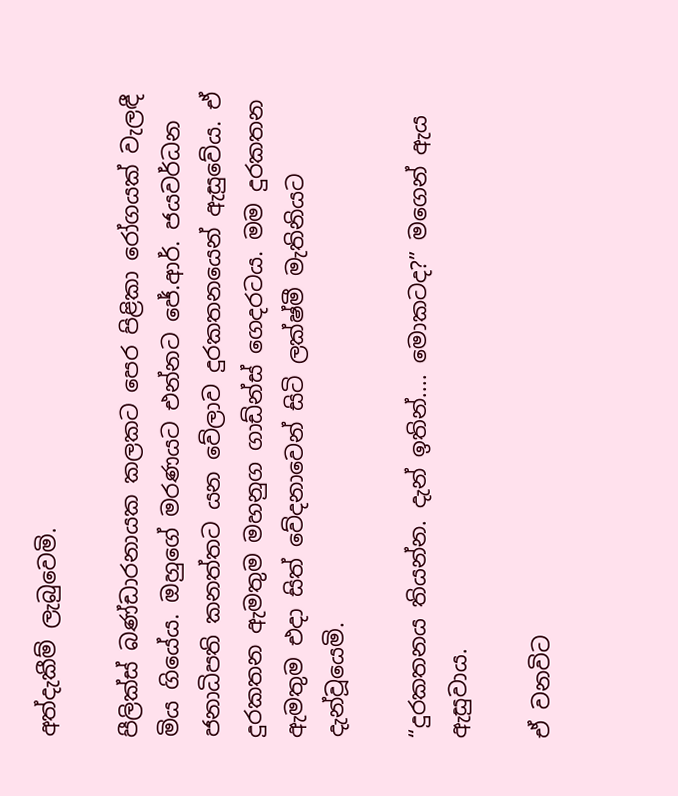අත්දැකීම් ලැබුවෙමි.

පීලික්ස් බණ්ඩාරනායක කලකට පෙර පිළිකා රෝගයක් වැලඳී මිය ගියේය. ඔහුගේ මරණයට එන්නට ජේ.ආර්. ජයවර්ධන ජනාධිපති කනත්තට යන වේලාව දුරකතනයෙන් ඇසුවේය. ඒ දුරකතන ඇමතුම මහනුග ගාඩ්න්ස් ගෙදරටය. මම දුරකතන ඇමතුම එදා සිත් වේදනාවෙන් සිටි ලක්ෂ්මී මැතිනියට දැන්වූයෙමි.

“දුරකතනය තියන්න. දැන් ඉතින්.... මොකටද?” මගෙන් ඇය ඇසුවාය.

ඒ වනවිට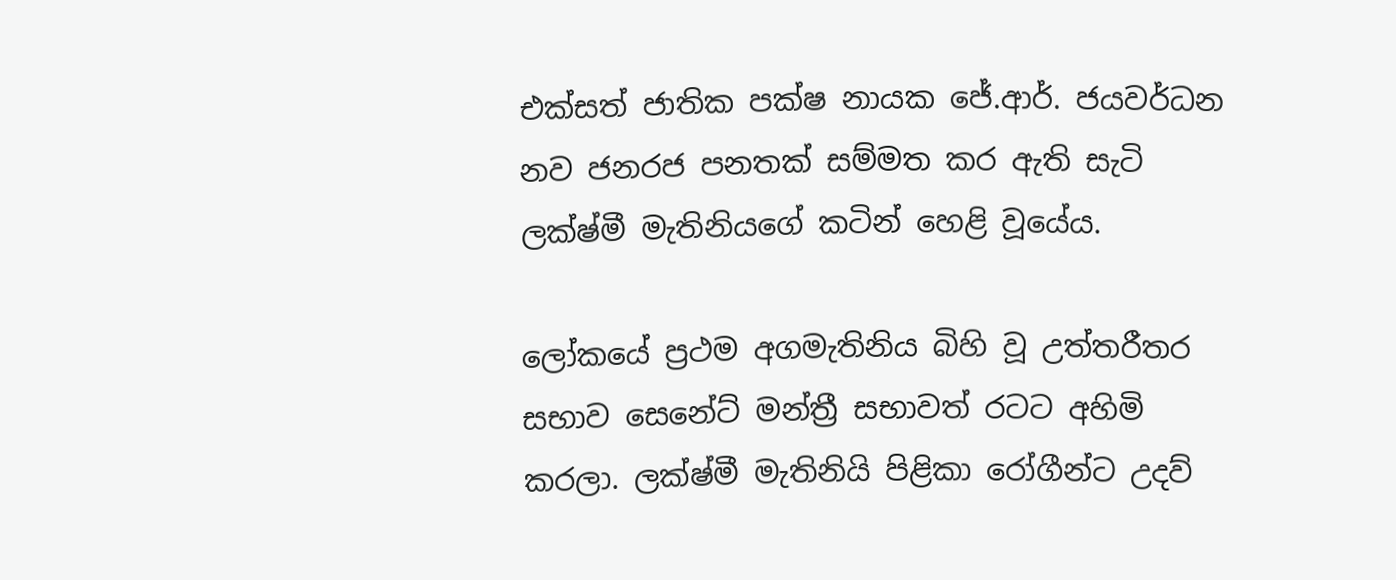එක්සත් ජාතික පක්ෂ නායක ජේ.ආර්. ජයවර්ධන නව ජනරජ පනතක් සම්මත කර ඇති සැටි ලක්ෂ්මී මැතිනියගේ කටින් හෙළි වූයේය.

ලෝකයේ ප්‍රථම අගමැතිනිය බිහි වූ උත්තරීතර සභාව සෙනේට් මන්ත්‍රී සභාවත් රටට අහිමි කරලා. ලක්ෂ්මී මැතිනියි පිළිකා රෝගීන්ට උදව්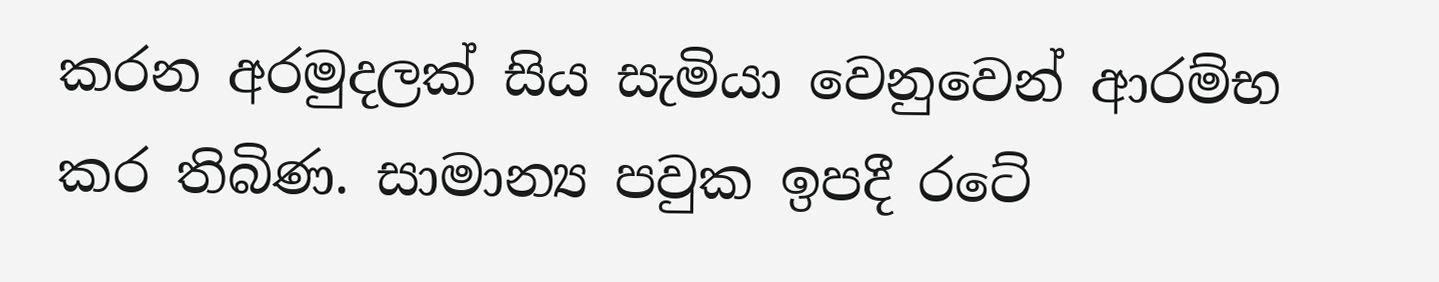කරන අරමුදලක් සිය සැමියා වෙනුවෙන් ආරම්භ කර තිබිණ. සාමාන්‍ය පවුක ඉපදී රටේ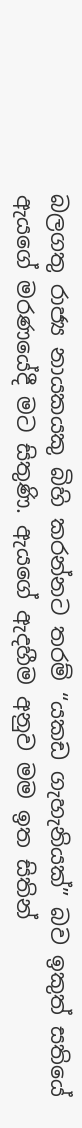බලගතු රාජ්‍ය නායකයකු බිහි කරන්නට තරම් “යකඩ ගැහැනියක්” බව ඉකුත් සතියේ ඇයගේ මරණයේදී මට සිතුණි. ඇයගේ ඇදහීම අනුව මම ඉත සිතින්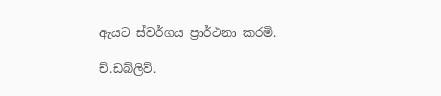ඇයට ස්වර්ගය ප්‍රාර්ථනා කරමි.

ච්.ඩබ්ලිව්.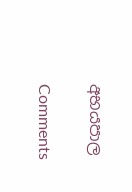අභයපාල

Comments